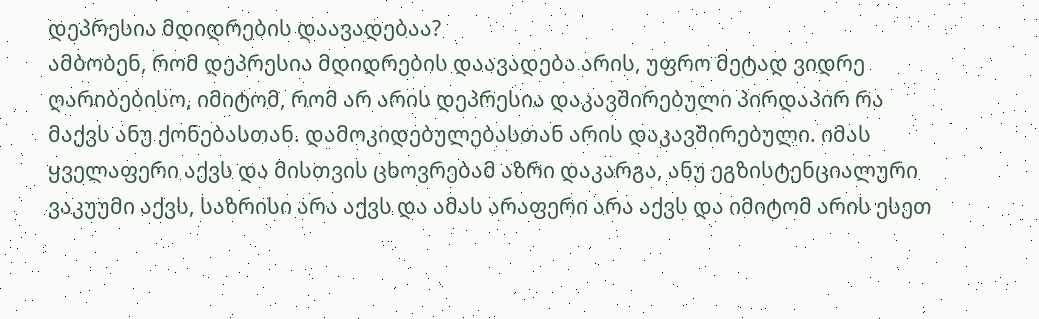დეპრესია მდიდრების დაავადებაა?
ამბობენ, რომ დეპრესია მდიდრების დაავადება არის, უფრო მეტად ვიდრე ღარიბებისო, იმიტომ, რომ არ არის დეპრესია დაკავშირებული პირდაპირ რა მაქვს ანუ ქონებასთან. დამოკიდებულებასთან არის დაკავშირებული. იმას ყველაფერი აქვს და მისთვის ცხოვრებამ აზრი დაკარგა, ანუ ეგზისტენციალური ვაკუუმი აქვს, საზრისი არა აქვს და ამას არაფერი არა აქვს და იმიტომ არის ესეთ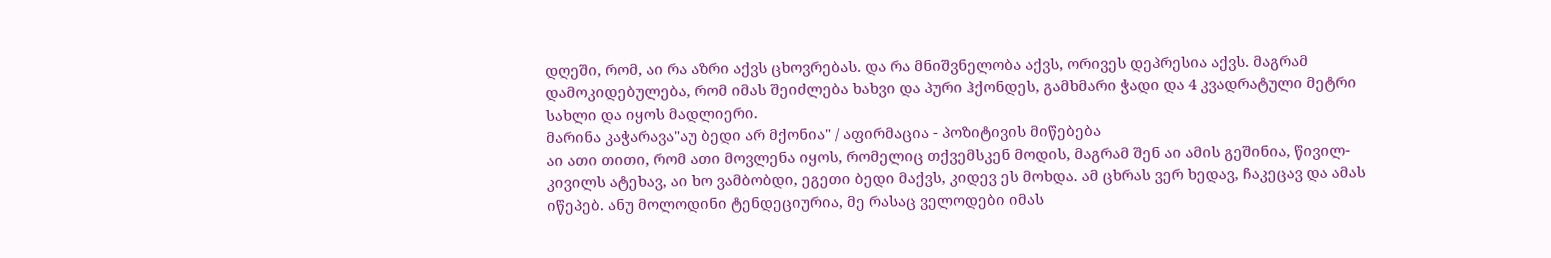დღეში, რომ, აი რა აზრი აქვს ცხოვრებას. და რა მნიშვნელობა აქვს, ორივეს დეპრესია აქვს. მაგრამ დამოკიდებულება, რომ იმას შეიძლება ხახვი და პური ჰქონდეს, გამხმარი ჭადი და 4 კვადრატული მეტრი სახლი და იყოს მადლიერი.
მარინა კაჭარავა"აუ ბედი არ მქონია" / აფირმაცია - პოზიტივის მიწებება
აი ათი თითი, რომ ათი მოვლენა იყოს, რომელიც თქვემსკენ მოდის, მაგრამ შენ აი ამის გეშინია, წივილ-კივილს ატეხავ, აი ხო ვამბობდი, ეგეთი ბედი მაქვს, კიდევ ეს მოხდა. ამ ცხრას ვერ ხედავ, ჩაკეცავ და ამას იწეპებ. ანუ მოლოდინი ტენდეციურია, მე რასაც ველოდები იმას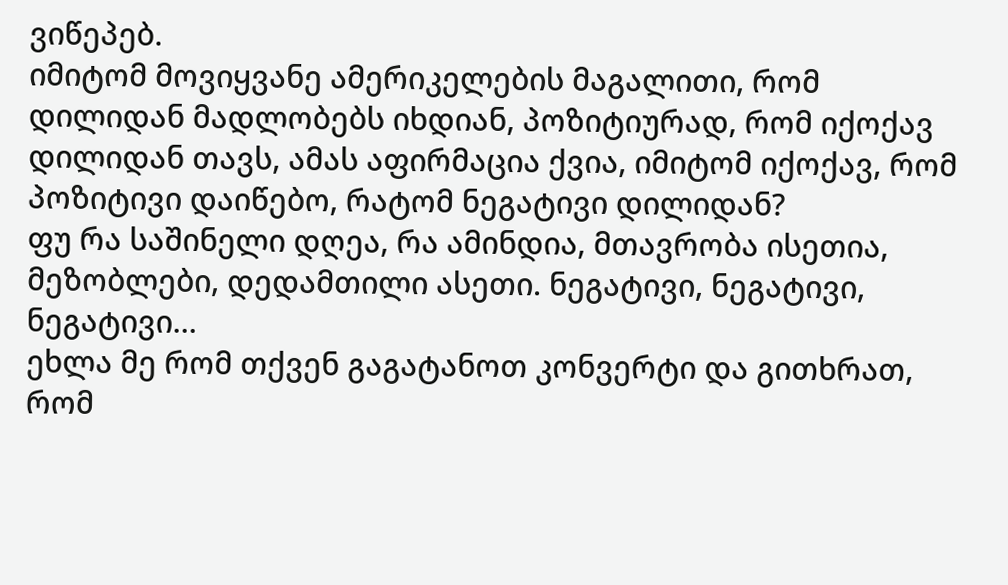ვიწეპებ.
იმიტომ მოვიყვანე ამერიკელების მაგალითი, რომ დილიდან მადლობებს იხდიან, პოზიტიურად, რომ იქოქავ დილიდან თავს, ამას აფირმაცია ქვია, იმიტომ იქოქავ, რომ პოზიტივი დაიწებო, რატომ ნეგატივი დილიდან?
ფუ რა საშინელი დღეა, რა ამინდია, მთავრობა ისეთია, მეზობლები, დედამთილი ასეთი. ნეგატივი, ნეგატივი, ნეგატივი…
ეხლა მე რომ თქვენ გაგატანოთ კონვერტი და გითხრათ, რომ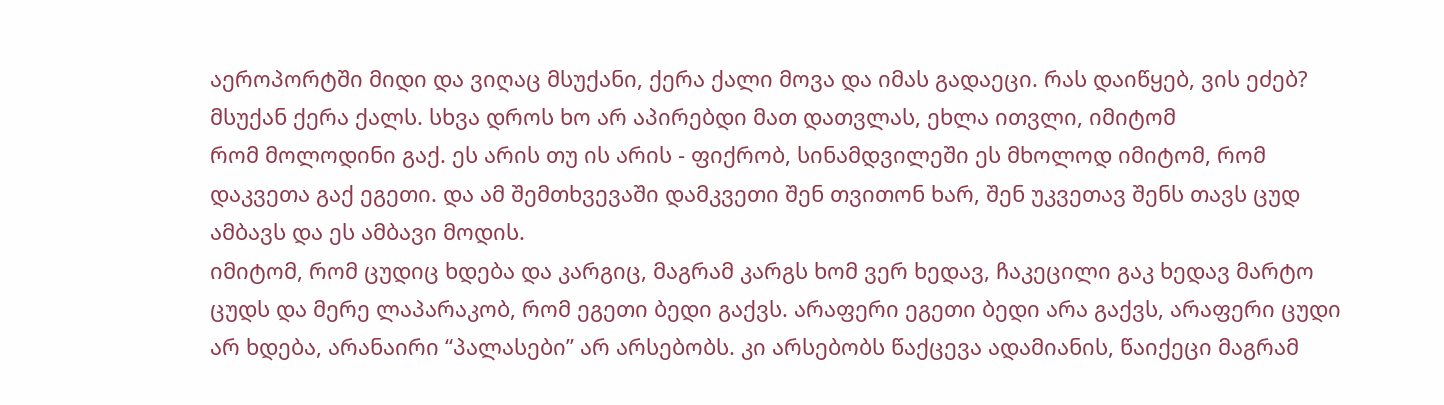აეროპორტში მიდი და ვიღაც მსუქანი, ქერა ქალი მოვა და იმას გადაეცი. რას დაიწყებ, ვის ეძებ? მსუქან ქერა ქალს. სხვა დროს ხო არ აპირებდი მათ დათვლას, ეხლა ითვლი, იმიტომ
რომ მოლოდინი გაქ. ეს არის თუ ის არის - ფიქრობ, სინამდვილეში ეს მხოლოდ იმიტომ, რომ დაკვეთა გაქ ეგეთი. და ამ შემთხვევაში დამკვეთი შენ თვითონ ხარ, შენ უკვეთავ შენს თავს ცუდ ამბავს და ეს ამბავი მოდის.
იმიტომ, რომ ცუდიც ხდება და კარგიც, მაგრამ კარგს ხომ ვერ ხედავ, ჩაკეცილი გაკ ხედავ მარტო ცუდს და მერე ლაპარაკობ, რომ ეგეთი ბედი გაქვს. არაფერი ეგეთი ბედი არა გაქვს, არაფერი ცუდი არ ხდება, არანაირი “პალასები” არ არსებობს. კი არსებობს წაქცევა ადამიანის, წაიქეცი მაგრამ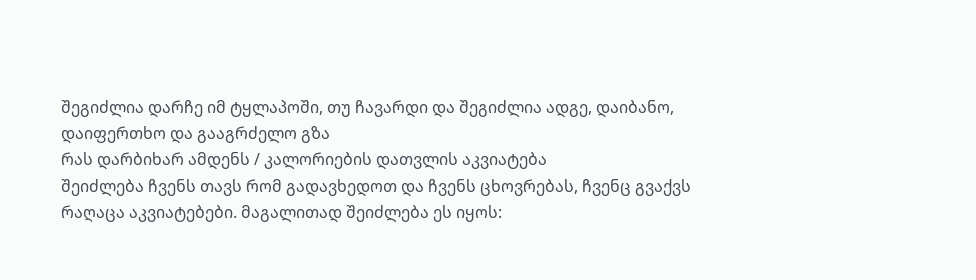შეგიძლია დარჩე იმ ტყლაპოში, თუ ჩავარდი და შეგიძლია ადგე, დაიბანო, დაიფერთხო და გააგრძელო გზა
რას დარბიხარ ამდენს / კალორიების დათვლის აკვიატება
შეიძლება ჩვენს თავს რომ გადავხედოთ და ჩვენს ცხოვრებას, ჩვენც გვაქვს რაღაცა აკვიატებები. მაგალითად შეიძლება ეს იყოს: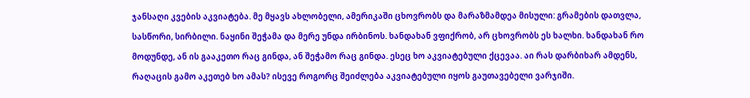ჯანსაღი კვების აკვიატება. მე მყავს ახლობელი, ამერიკაში ცხოვრობს და მარაზმამდეა მისული: გრამების დათვლა, სასწორი, სირბილი. ნაყინი შეჭამა და მერე უნდა ირბინოს. ხანდახან ვფიქრობ, არ ცხოვრობს ეს ხალხი. ხანდახან რო მოდუნდე, ან ის გააკეთო რაც გინდა, ან შეჭამო რაც გინდა. ესეც ხო აკვიატებული ქცევაა. აი რას დარბიხარ ამდენს, რაღაცის გამო აკეთებ ხო ამას? ისევე როგორც შეიძლება აკვიატებული იყოს გაუთავებელი ვარჯიში.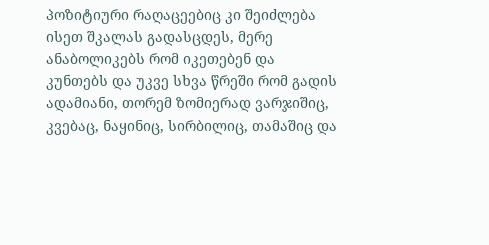პოზიტიური რაღაცეებიც კი შეიძლება ისეთ შკალას გადასცდეს, მერე ანაბოლიკებს რომ იკეთებენ და კუნთებს და უკვე სხვა წრეში რომ გადის ადამიანი, თორემ ზომიერად ვარჯიშიც, კვებაც, ნაყინიც, სირბილიც, თამაშიც და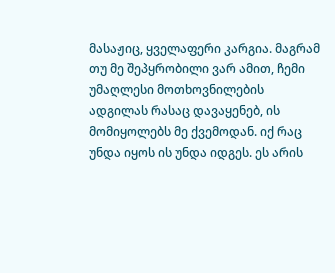მასაჟიც, ყველაფერი კარგია. მაგრამ თუ მე შეპყრობილი ვარ ამით, ჩემი უმაღლესი მოთხოვნილების ადგილას რასაც დავაყენებ, ის მომიყოლებს მე ქვემოდან. იქ რაც უნდა იყოს ის უნდა იდგეს. ეს არის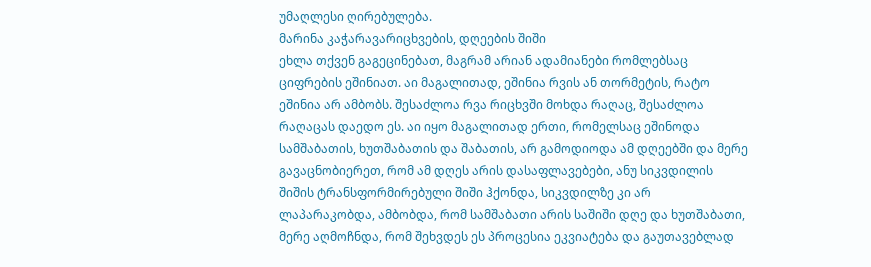უმაღლესი ღირებულება.
მარინა კაჭარავარიცხვების, დღეების შიში
ეხლა თქვენ გაგეცინებათ, მაგრამ არიან ადამიანები რომლებსაც ციფრების ეშინიათ. აი მაგალითად, ეშინია რვის ან თორმეტის, რატო ეშინია არ ამბობს. შესაძლოა რვა რიცხვში მოხდა რაღაც, შესაძლოა რაღაცას დაედო ეს. აი იყო მაგალითად ერთი, რომელსაც ეშინოდა სამშაბათის, ხუთშაბათის და შაბათის, არ გამოდიოდა ამ დღეებში და მერე გავაცნობიერეთ, რომ ამ დღეს არის დასაფლავებები, ანუ სიკვდილის შიშის ტრანსფორმირებული შიში ჰქონდა, სიკვდილზე კი არ ლაპარაკობდა, ამბობდა, რომ სამშაბათი არის საშიში დღე და ხუთშაბათი, მერე აღმოჩნდა, რომ შეხვდეს ეს პროცესია ეკვიატება და გაუთავებლად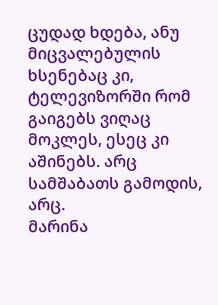ცუდად ხდება, ანუ მიცვალებულის ხსენებაც კი, ტელევიზორში რომ გაიგებს ვიღაც მოკლეს, ესეც კი აშინებს. არც სამშაბათს გამოდის, არც.
მარინა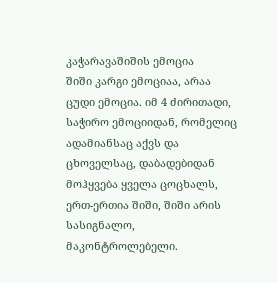კაჭარავაშიშის ემოცია
შიში კარგი ემოციაა, არაა ცუდი ემოცია. იმ 4 ძირითადი, საჭირო ემოციიდან, რომელიც ადამიანსაც აქვს და ცხოველსაც, დაბადებიდან მოჰყვება ყველა ცოცხალს, ერთ-ერთია შიში, შიში არის სასიგნალო, მაკონტროლებელი.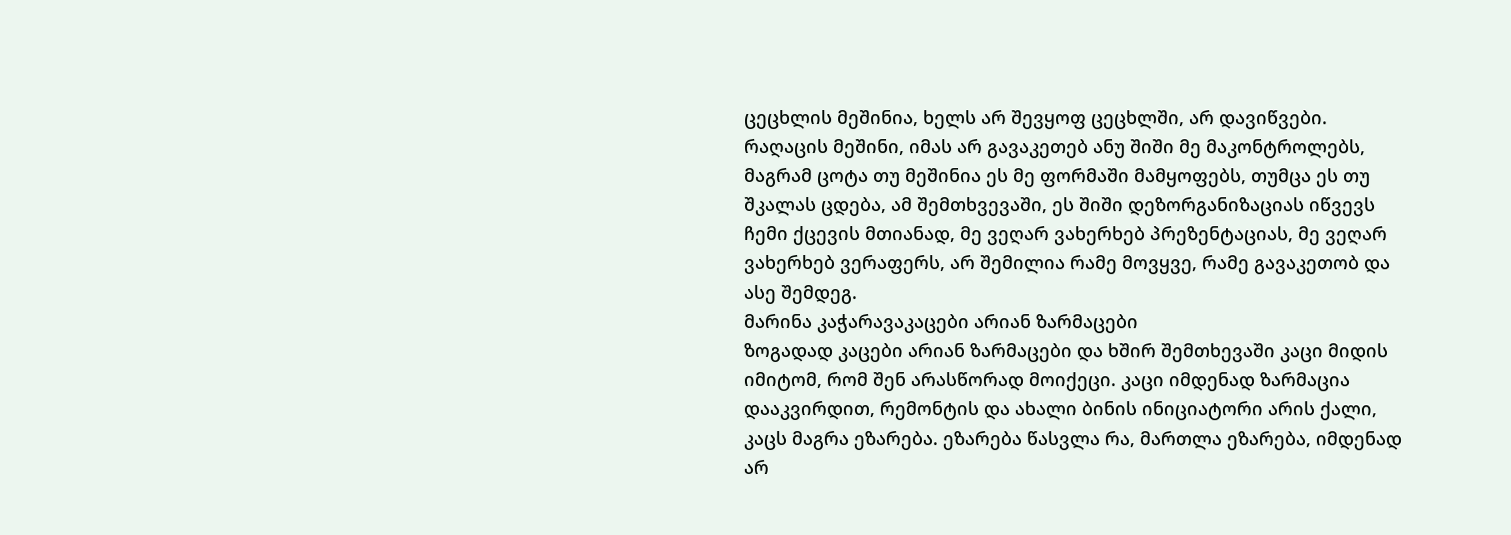ცეცხლის მეშინია, ხელს არ შევყოფ ცეცხლში, არ დავიწვები. რაღაცის მეშინი, იმას არ გავაკეთებ ანუ შიში მე მაკონტროლებს, მაგრამ ცოტა თუ მეშინია ეს მე ფორმაში მამყოფებს, თუმცა ეს თუ შკალას ცდება, ამ შემთხვევაში, ეს შიში დეზორგანიზაციას იწვევს ჩემი ქცევის მთიანად, მე ვეღარ ვახერხებ პრეზენტაციას, მე ვეღარ ვახერხებ ვერაფერს, არ შემილია რამე მოვყვე, რამე გავაკეთობ და ასე შემდეგ.
მარინა კაჭარავაკაცები არიან ზარმაცები
ზოგადად კაცები არიან ზარმაცები და ხშირ შემთხევაში კაცი მიდის იმიტომ, რომ შენ არასწორად მოიქეცი. კაცი იმდენად ზარმაცია დააკვირდით, რემონტის და ახალი ბინის ინიციატორი არის ქალი, კაცს მაგრა ეზარება. ეზარება წასვლა რა, მართლა ეზარება, იმდენად არ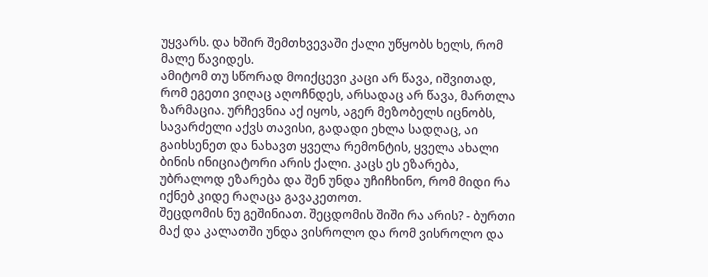უყვარს. და ხშირ შემთხვევაში ქალი უწყობს ხელს, რომ მალე წავიდეს.
ამიტომ თუ სწორად მოიქცევი კაცი არ წავა, იშვითად, რომ ეგეთი ვიღაც აღოჩნდეს, არსადაც არ წავა, მართლა ზარმაცია. ურჩევნია აქ იყოს, აგერ მეზობელს იცნობს, სავარძელი აქვს თავისი, გადადი ეხლა სადღაც, აი გაიხსენეთ და ნახავთ ყველა რემონტის, ყველა ახალი ბინის ინიციატორი არის ქალი. კაცს ეს ეზარება, უბრალოდ ეზარება და შენ უნდა უჩიჩხინო, რომ მიდი რა იქნებ კიდე რაღაცა გავაკეთოთ.
შეცდომის ნუ გეშინიათ. შეცდომის შიში რა არის? - ბურთი მაქ და კალათში უნდა ვისროლო და რომ ვისროლო და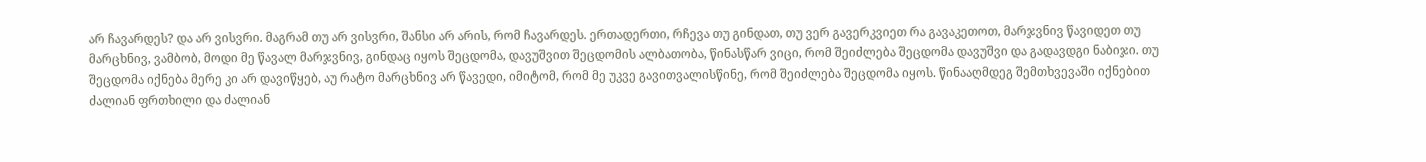არ ჩავარდეს? და არ ვისვრი. მაგრამ თუ არ ვისვრი, შანსი არ არის, რომ ჩავარდეს. ერთადერთი, რჩევა თუ გინდათ, თუ ვერ გავერკვიეთ რა გავაკეთოთ, მარჯვნივ წავიდეთ თუ მარცხნივ, ვამბობ, მოდი მე წავალ მარჯვნივ, გინდაც იყოს შეცდომა, დავუშვით შეცდომის ალბათობა, წინასწარ ვიცი, რომ შეიძლება შეცდომა დავუშვი და გადავდგი ნაბიჯი. თუ შეცდომა იქნება მერე კი არ დავიწყებ, აუ რატო მარცხნივ არ წავედი, იმიტომ, რომ მე უკვე გავითვალისწინე, რომ შეიძლება შეცდომა იყოს. წინააღმდეგ შემთხვევაში იქნებით ძალიან ფრთხილი და ძალიან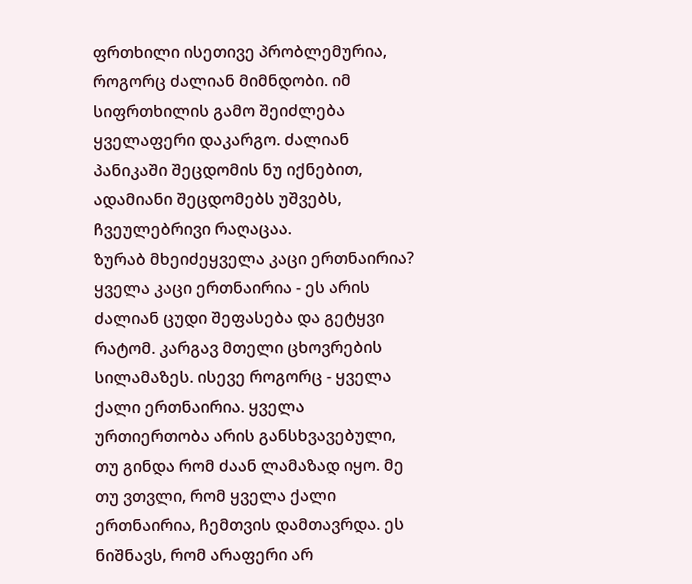ფრთხილი ისეთივე პრობლემურია, როგორც ძალიან მიმნდობი. იმ სიფრთხილის გამო შეიძლება ყველაფერი დაკარგო. ძალიან პანიკაში შეცდომის ნუ იქნებით, ადამიანი შეცდომებს უშვებს, ჩვეულებრივი რაღაცაა.
ზურაბ მხეიძეყველა კაცი ერთნაირია?
ყველა კაცი ერთნაირია - ეს არის ძალიან ცუდი შეფასება და გეტყვი რატომ. კარგავ მთელი ცხოვრების სილამაზეს. ისევე როგორც - ყველა ქალი ერთნაირია. ყველა ურთიერთობა არის განსხვავებული, თუ გინდა რომ ძაან ლამაზად იყო. მე თუ ვთვლი, რომ ყველა ქალი ერთნაირია, ჩემთვის დამთავრდა. ეს ნიშნავს, რომ არაფერი არ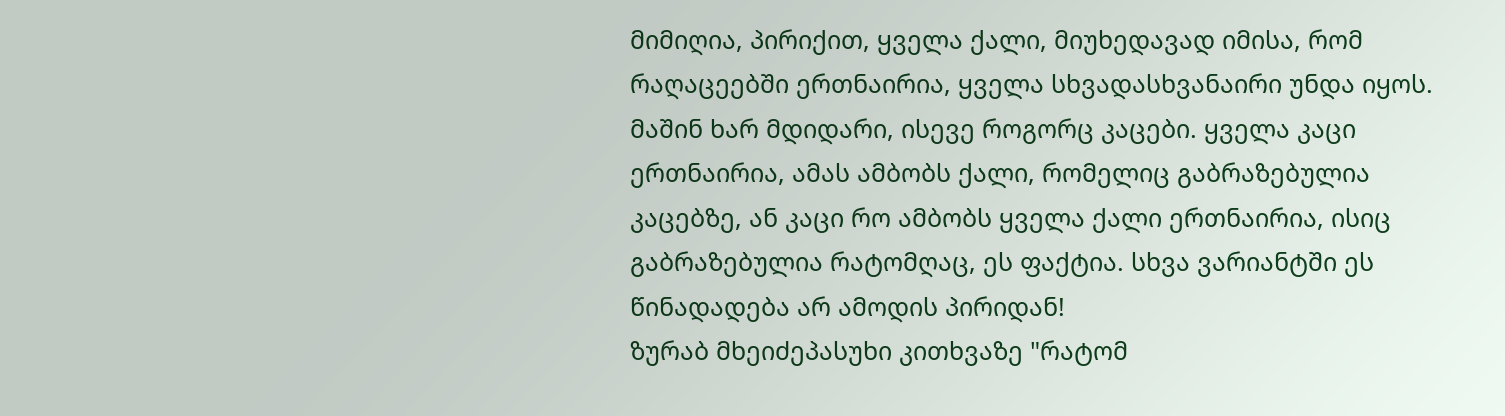მიმიღია, პირიქით, ყველა ქალი, მიუხედავად იმისა, რომ რაღაცეებში ერთნაირია, ყველა სხვადასხვანაირი უნდა იყოს. მაშინ ხარ მდიდარი, ისევე როგორც კაცები. ყველა კაცი ერთნაირია, ამას ამბობს ქალი, რომელიც გაბრაზებულია კაცებზე, ან კაცი რო ამბობს ყველა ქალი ერთნაირია, ისიც გაბრაზებულია რატომღაც, ეს ფაქტია. სხვა ვარიანტში ეს წინადადება არ ამოდის პირიდან!
ზურაბ მხეიძეპასუხი კითხვაზე "რატომ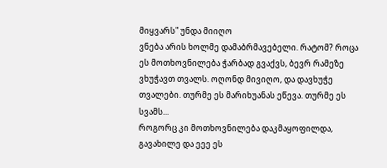მიყვარს" უნდა მიიღო
ვნება არის ხოლმე დამაბრმავებელი. რატომ? როცა ეს მოთხოვნილება ჭარბად გვაქვს, ბევრ რამეზე ვხუჭავთ თვალს. ოღონდ მივიღო, და დავხუჭე თვალები. თურმე ეს მარიხუანას ეწევა. თურმე ეს სვამს...
როგორც კი მოთხოვნილება დაკმაყოფილდა, გავახილე და ეეე ეს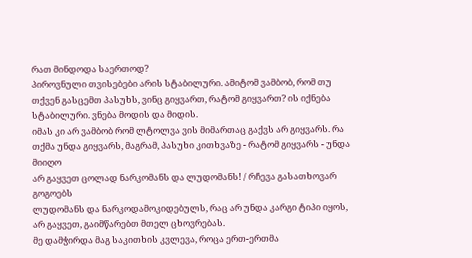რათ მინდოდა საერთოდ?
პიროვნული თვისებები არის სტაბილური. ამიტომ ვამბობ, რომ თუ თქვენ გასცემთ პასუხს, ვინც გიყვართ, რატომ გიყვართ? ის იქნება სტაბილური. ვნება მოდის და მიდის.
იმას კი არ ვამბობ რომ ლტოლვა ვის მიმართაც გაქვს არ გიყვარს. რა თქმა უნდა გიყვარს, მაგრამ, პასუხი კითხვაზე - რატომ გიყვარს - უნდა მიიღო
არ გაყვეთ ცოლად ნარკომანს და ლუდომანს! / რჩევა გასათხოვარ გოგოებს
ლუდომანს და ნარკოდამოკიდებულს, რაც არ უნდა კარგი ტიპი იყოს, არ გაყვეთ, გაიმწარებთ მთელ ცხოვრებას.
მე დამჭირდა მაგ საკითხის კვლევა, როცა ერთ-ერთმა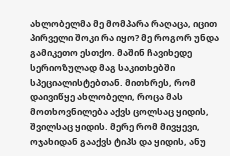ახლობელმა მე მომპარა რაღაცა, იცით პირველი შოკი რა იყო? მე როგორ უნდა გამიკეთო ესთქო. მაშინ ჩავიხედე სერიოზულად მაგ საკითხებში სპეციალისტებთან. მითხრეს, რომ დაივიწყე ახლობელი, როცა მას მოთხოვნილება აქვს ცოლსაც ყიდის, შვილსაც ყიდის. მერე რომ მივყევი, ოჯახიდან გააქვს ტიპს და ყიდის, ანუ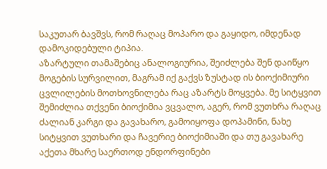საკუთარ ბავშვს, რომ რაღაც მოპარო და გაყიდო, იმდენად დამოკიდებული ტიპია.
აზარტული თამაშებიც ანალოგიურია, შეიძლება შენ დაიწყო მოგების სურვილით, მაგრამ იქ გაქვს ზუსტად ის ბიოქიმიური ცვლილების მოთხოვნილება რაც აზარტს მოყვება. მე სიტყვით შემიძლია თქვენი ბიოქიმია ვცვალო, აგერ, რომ ვუთხრა რაღაც ძალიან კარგი და გავახარო, გამოიყოფა დოპამინი, ნახე სიტყვით ვუთხარი და ჩავერიე ბიოქიმიაში და თუ გავახარე აქეთა მხარე საერთოდ ენდორფინები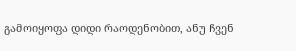გამოიყოფა დიდი რაოდენობით, ანუ ჩვენ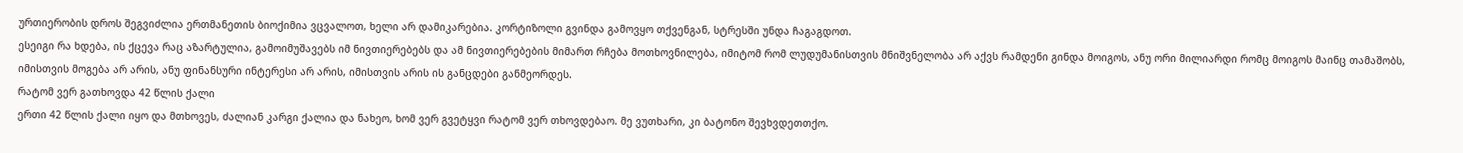ურთიერობის დროს შეგვიძლია ერთმანეთის ბიოქიმია ვცვალოთ, ხელი არ დამიკარებია. კორტიზოლი გვინდა გამოვყო თქვენგან, სტრესში უნდა ჩაგაგდოთ.
ესეიგი რა ხდება, ის ქცევა რაც აზარტულია, გამოიმუშავებს იმ ნივთიერებებს და ამ ნივთიერებების მიმართ რჩება მოთხოვნილება, იმიტომ რომ ლუდუმანისთვის მნიშვნელობა არ აქვს რამდენი გინდა მოიგოს, ანუ ორი მილიარდი რომც მოიგოს მაინც თამაშობს, იმისთვის მოგება არ არის, ანუ ფინანსური ინტერესი არ არის, იმისთვის არის ის განცდები განმეორდეს.
რატომ ვერ გათხოვდა 42 წლის ქალი
ერთი 42 წლის ქალი იყო და მთხოვეს, ძალიან კარგი ქალია და ნახეო, ხომ ვერ გვეტყვი რატომ ვერ თხოვდებაო. მე ვუთხარი, კი ბატონო შევხვდეთთქო.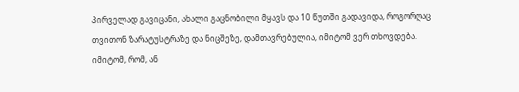პირველად გავიცანი, ახალი გაცნობილი მყავს და 10 წუთში გადავიდა, როგორღაც თვითონ ზარატუსტრაზე და ნიცშეზე, დამთავრებულია, იმიტომ ვერ თხოვდება. იმიტომ, რომ, ან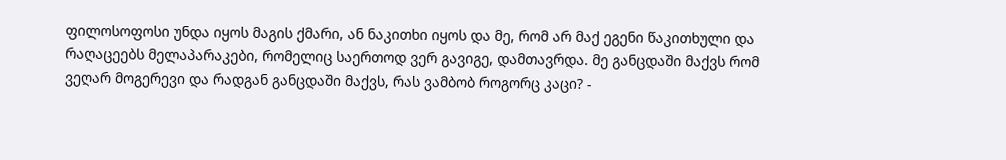ფილოსოფოსი უნდა იყოს მაგის ქმარი, ან ნაკითხი იყოს და მე, რომ არ მაქ ეგენი წაკითხული და რაღაცეებს მელაპარაკები, რომელიც საერთოდ ვერ გავიგე, დამთავრდა. მე განცდაში მაქვს რომ ვეღარ მოგერევი და რადგან განცდაში მაქვს, რას ვამბობ როგორც კაცი? -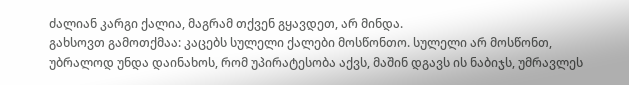ძალიან კარგი ქალია, მაგრამ თქვენ გყავდეთ, არ მინდა.
გახსოვთ გამოთქმაა: კაცებს სულელი ქალები მოსწონთო. სულელი არ მოსწონთ, უბრალოდ უნდა დაინახოს, რომ უპირატესობა აქვს, მაშინ დგავს ის ნაბიჯს, უმრავლეს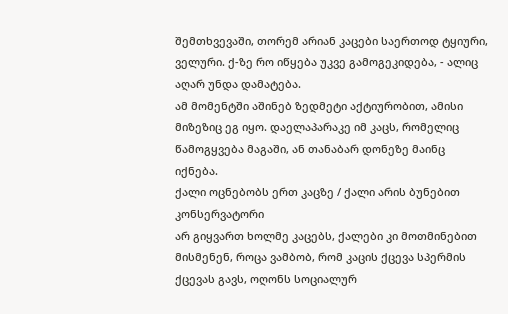შემთხვევაში, თორემ არიან კაცები საერთოდ ტყიური, ველური. ქ-ზე რო იწყება უკვე გამოგეკიდება, - ალიც აღარ უნდა დამატება.
ამ მომენტში აშინებ ზედმეტი აქტიურობით, ამისი მიზეზიც ეგ იყო. დაელაპარაკე იმ კაცს, რომელიც წამოგყვება მაგაში, ან თანაბარ დონეზე მაინც იქნება.
ქალი ოცნებობს ერთ კაცზე / ქალი არის ბუნებით კონსერვატორი
არ გიყვართ ხოლმე კაცებს, ქალები კი მოთმინებით მისმენენ, როცა ვამბობ, რომ კაცის ქცევა სპერმის ქცევას გავს, ოღონს სოციალურ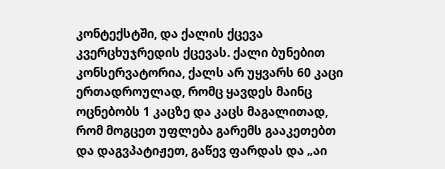კონტექსტში, და ქალის ქცევა კვერცხუჯრედის ქცევას. ქალი ბუნებით კონსერვატორია, ქალს არ უყვარს 60 კაცი ერთადროულად, რომც ყავდეს მაინც ოცნებობს 1 კაცზე და კაცს მაგალითად, რომ მოგცეთ უფლება გარემს გააკეთებთ და დაგვპატიჟეთ, გაწევ ფარდას და „აი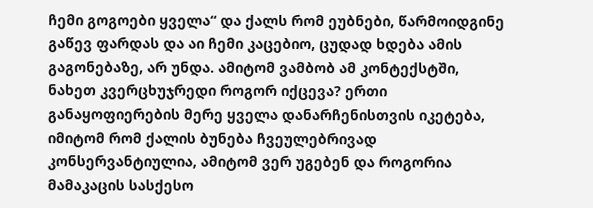ჩემი გოგოები ყველა“ და ქალს რომ ეუბნები, წარმოიდგინე გაწევ ფარდას და აი ჩემი კაცებიო, ცუდად ხდება ამის გაგონებაზე, არ უნდა. ამიტომ ვამბობ ამ კონტექსტში, ნახეთ კვერცხუჯრედი როგორ იქცევა? ერთი განაყოფიერების მერე ყველა დანარჩენისთვის იკეტება, იმიტომ რომ ქალის ბუნება ჩვეულებრივად კონსერვანტიულია, ამიტომ ვერ უგებენ და როგორია მამაკაცის სასქესო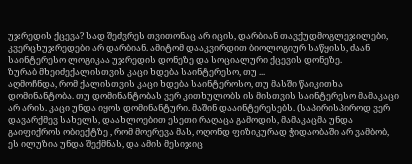უჯრედის ქცევა? სად შეძვრეს თვითონაც არ იცის, დარბიან თავქუდმოგლეჯილები, კვერცხუჯრედები არ დარბიან. ამიტომ დააკვირდით ბიოლოგიურ საწყისს, ძაან საინტერესო ლოგიკაა უჯრედის დონეზე და სოციალური ქცევის დონეზე.
ზურაბ მხეიძექალისთვის კაცი ხდება საინტერესო, თუ ...
აღმოჩნდა, რომ ქალისთვის კაცი ხდება საინტეროსო, თუ მასში წაიკითხა დომინანტობა. თუ დომინანტობას ვერ კითხულობს ის მისთვის საინტერესო მამაკაცი არ არის. კაცი უნდა იყოს დომინანტური. მაშინ დააინტერესებს. (საპირისპიროდ ვერ დავარქმევ სახელს, დაახლოებით ესეთი რაღაცა გამოდის, მამაკაცმა უნდა გაიფიქროს ობიექტზე , რომ მოერევა მას, ოღონდ ფიზიკურად ჭიდაობაში არ ვამბობ, ეს ილუზია უნდა შექმნას, და ამის მესიჯიც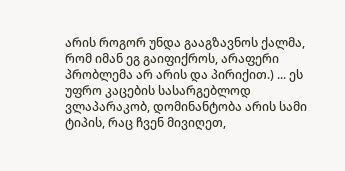არის როგორ უნდა გააგზავნოს ქალმა, რომ იმან ეგ გაიფიქროს, არაფერი პრობლემა არ არის და პირიქით.) ... ეს უფრო კაცების სასარგებლოდ ვლაპარაკობ, დომინანტობა არის სამი ტიპის, რაც ჩვენ მივიღეთ,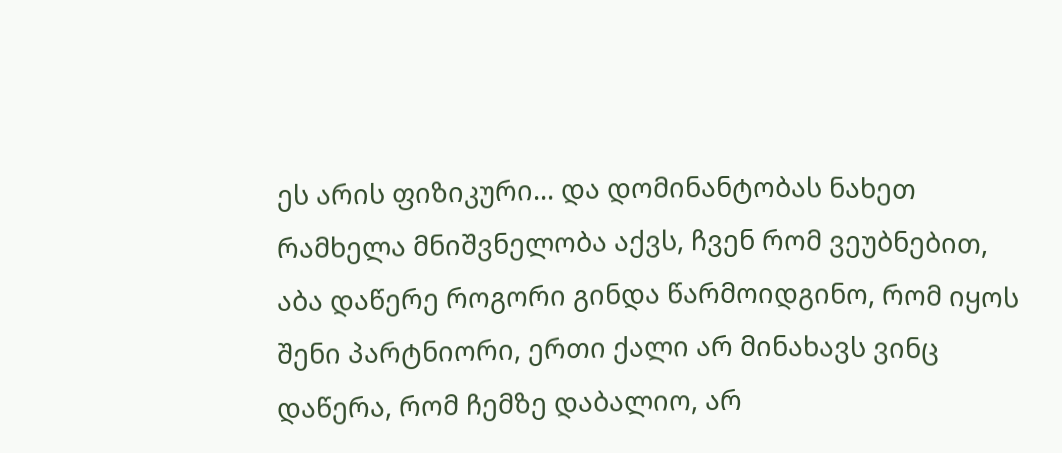ეს არის ფიზიკური... და დომინანტობას ნახეთ რამხელა მნიშვნელობა აქვს, ჩვენ რომ ვეუბნებით, აბა დაწერე როგორი გინდა წარმოიდგინო, რომ იყოს შენი პარტნიორი, ერთი ქალი არ მინახავს ვინც დაწერა, რომ ჩემზე დაბალიო, არ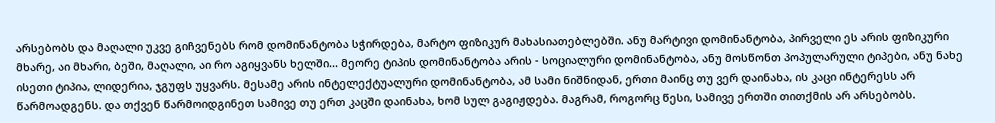არსებობს და მაღალი უკვე გიჩვენებს რომ დომინანტობა სჭირდება, მარტო ფიზიკურ მახასიათებლებში. ანუ მარტივი დომინანტობა, პირველი ეს არის ფიზიკური მხარე, აი მხარი, ბეში, მაღალი, აი რო აგიყვანს ხელში... მეორე ტიპის დომინანტობა არის - სოციალური დომინანტობა, ანუ მოსწონთ პოპულარული ტიპები, ანუ ნახე ისეთი ტიპია, ლიდერია, ჯგუფს უყვარს. მესამე არის ინტელექტუალური დომინანტობა, ამ სამი ნიშნიდან, ერთი მაინც თუ ვერ დაინახა, ის კაცი ინტერესს არ წარმოადგენს. და თქვენ წარმოიდგინეთ სამივე თუ ერთ კაცში დაინახა, ხომ სულ გაგიჟდება. მაგრამ, როგორც წესი, სამივე ერთში თითქმის არ არსებობს.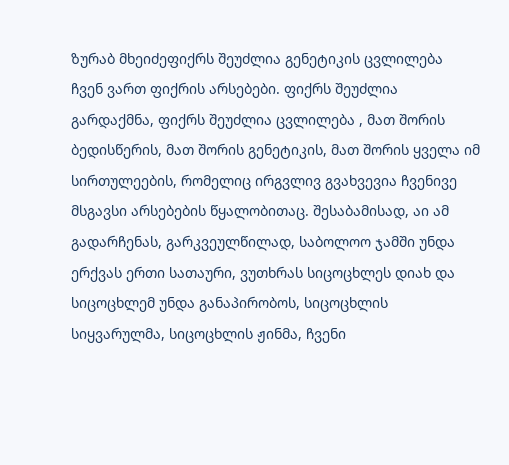ზურაბ მხეიძეფიქრს შეუძლია გენეტიკის ცვლილება
ჩვენ ვართ ფიქრის არსებები. ფიქრს შეუძლია გარდაქმნა, ფიქრს შეუძლია ცვლილება , მათ შორის ბედისწერის, მათ შორის გენეტიკის, მათ შორის ყველა იმ სირთულეების, რომელიც ირგვლივ გვახვევია ჩვენივე მსგავსი არსებების წყალობითაც. შესაბამისად, აი ამ გადარჩენას, გარკვეულწილად, საბოლოო ჯამში უნდა ერქვას ერთი სათაური, ვუთხრას სიცოცხლეს დიახ და სიცოცხლემ უნდა განაპირობოს, სიცოცხლის სიყვარულმა, სიცოცხლის ჟინმა, ჩვენი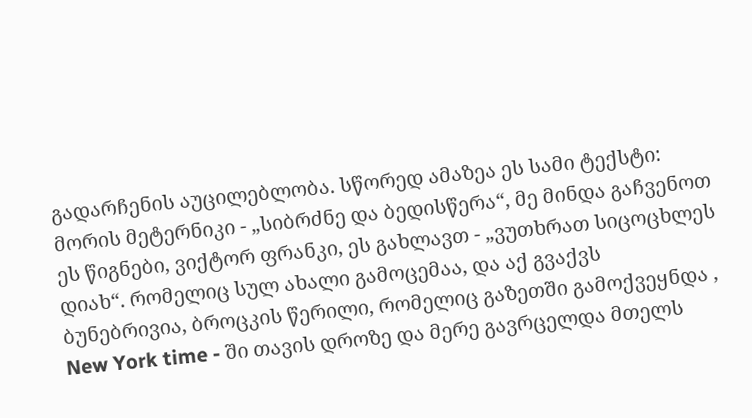გადარჩენის აუცილებლობა. სწორედ ამაზეა ეს სამი ტექსტი: მორის მეტერნიკი - „სიბრძნე და ბედისწერა“, მე მინდა გაჩვენოთ ეს წიგნები, ვიქტორ ფრანკი, ეს გახლავთ - „ვუთხრათ სიცოცხლეს დიახ“. რომელიც სულ ახალი გამოცემაა, და აქ გვაქვს ბუნებრივია, ბროცკის წერილი, რომელიც გაზეთში გამოქვეყნდა , New York time - ში თავის დროზე და მერე გავრცელდა მთელს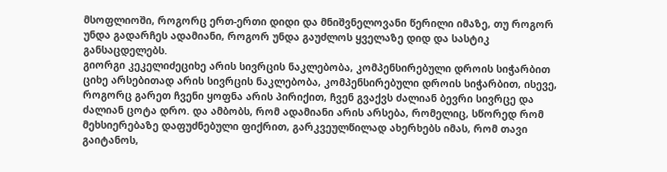მსოფლიოში, როგორც ერთ-ერთი დიდი და მნიშვნელოვანი წერილი იმაზე, თუ როგორ უნდა გადარჩეს ადამიანი, როგორ უნდა გაუძლოს ყველაზე დიდ და სასტიკ განსაცდელებს.
გიორგი კეკელიძეციხე არის სივრცის ნაკლებობა, კომპენსირებული დროის სიჭარბით
ციხე არსებითად არის სივრცის ნაკლებობა, კომპენსირებული დროის სიჭარბით, ისევე, როგორც გარეთ ჩვენი ყოფნა არის პირიქით, ჩვენ გვაქვს ძალიან ბევრი სივრცე და ძალიან ცოტა დრო. და ამბობს, რომ ადამიანი არის არსება, რომელიც, სწორედ რომ მეხსიერებაზე დაფუძნებული ფიქრით, გარკვეულწილად ახერხებს იმას, რომ თავი გაიტანოს,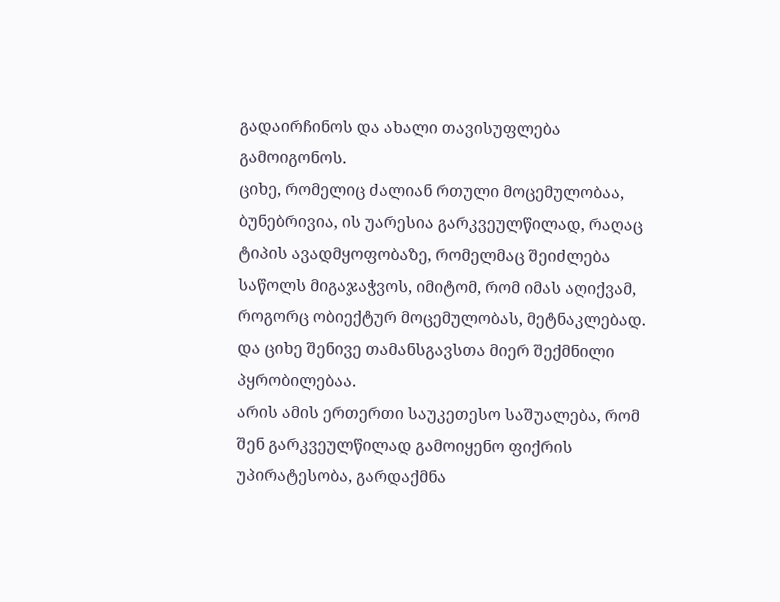გადაირჩინოს და ახალი თავისუფლება გამოიგონოს.
ციხე, რომელიც ძალიან რთული მოცემულობაა, ბუნებრივია, ის უარესია გარკვეულწილად, რაღაც ტიპის ავადმყოფობაზე, რომელმაც შეიძლება საწოლს მიგაჯაჭვოს, იმიტომ, რომ იმას აღიქვამ, როგორც ობიექტურ მოცემულობას, მეტნაკლებად. და ციხე შენივე თამანსგავსთა მიერ შექმნილი პყრობილებაა.
არის ამის ერთერთი საუკეთესო საშუალება, რომ შენ გარკვეულწილად გამოიყენო ფიქრის უპირატესობა, გარდაქმნა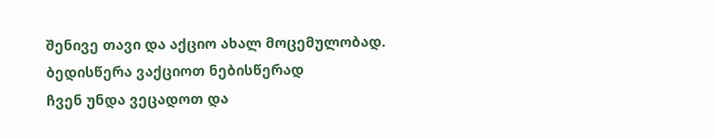შენივე თავი და აქციო ახალ მოცემულობად.
ბედისწერა ვაქციოთ ნებისწერად
ჩვენ უნდა ვეცადოთ და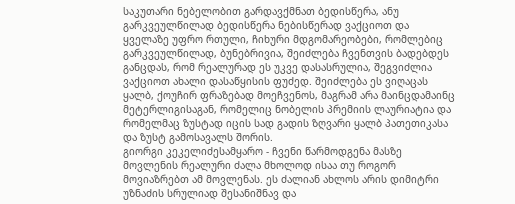საკუთარი ნებელობით გარდავქმნათ ბედისწერა, ანუ გარკვეულწილად ბედისწერა ნებისწერად ვაქციოთ და ყველაზე უფრო რთული, ჩიხური მდგომარეობები, რომლებიც გარკვეულწილად, ბუნებრივია, შეიძლება ჩვენთვის ბადებდეს განცდას, რომ რეალურად ეს უკვე დასასრულია, შეგვიძლია ვაქციოთ ახალი დასაწყისის ფუძედ. შეიძლება ეს ვიღაცას ყალბ, ქოუჩირ ფრაზებად მოეჩვენოს, მაგრამ არა მაინცდამაინც მეტერლიგისაგან, რომელიც ნობელის პრემიის ლაურიატია და რომელმაც ზუსტად იცის სად გადის ზღვარი ყალბ პათეთიკასა და ზუსტ გამოსავალს შორის.
გიორგი კეკელიძესამყარო - ჩვენი წარმოდგენა მასზე
მოვლენის რეალური ძალა მხოლოდ ისაა თუ როგორ მოვიაზრებთ ამ მოვლენას. ეს ძალიან ახლოს არის დიმიტრი უზნაძის სრულიად შესანიშნავ და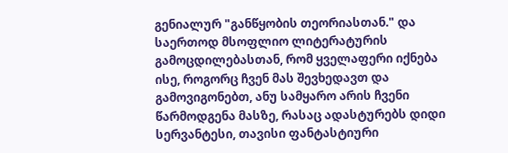გენიალურ "განწყობის თეორიასთან." და საერთოდ მსოფლიო ლიტერატურის გამოცდილებასთან, რომ ყველაფერი იქნება ისე, როგორც ჩვენ მას შევხედავთ და გამოვიგონებთ, ანუ სამყარო არის ჩვენი წარმოდგენა მასზე, რასაც ადასტურებს დიდი სერვანტესი, თავისი ფანტასტიური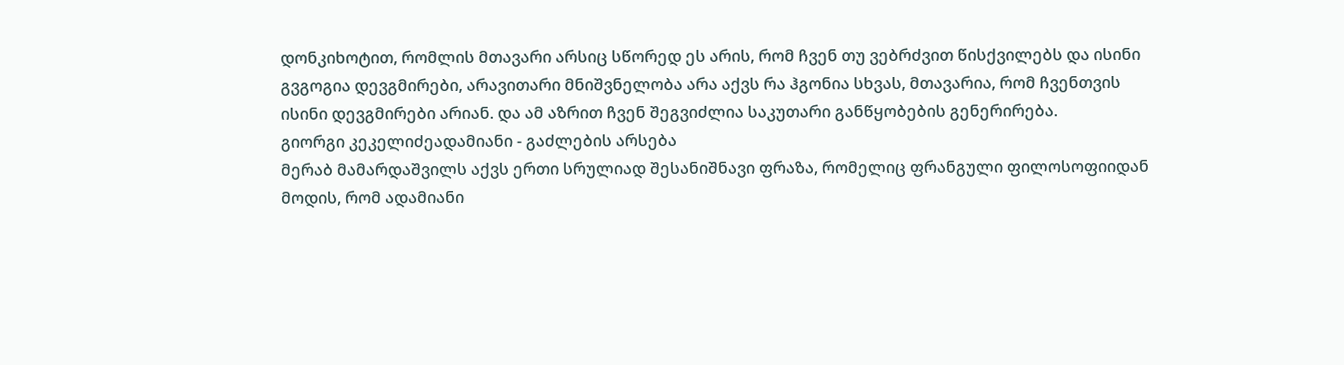დონკიხოტით, რომლის მთავარი არსიც სწორედ ეს არის, რომ ჩვენ თუ ვებრძვით წისქვილებს და ისინი გვგოგია დევგმირები, არავითარი მნიშვნელობა არა აქვს რა ჰგონია სხვას, მთავარია, რომ ჩვენთვის ისინი დევგმირები არიან. და ამ აზრით ჩვენ შეგვიძლია საკუთარი განწყობების გენერირება.
გიორგი კეკელიძეადამიანი - გაძლების არსება
მერაბ მამარდაშვილს აქვს ერთი სრულიად შესანიშნავი ფრაზა, რომელიც ფრანგული ფილოსოფიიდან მოდის, რომ ადამიანი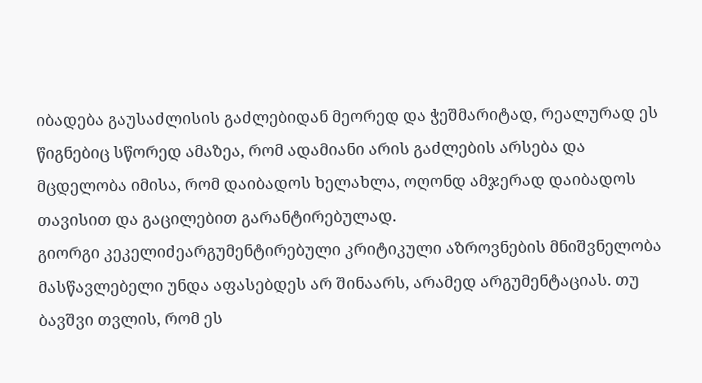იბადება გაუსაძლისის გაძლებიდან მეორედ და ჭეშმარიტად, რეალურად ეს წიგნებიც სწორედ ამაზეა, რომ ადამიანი არის გაძლების არსება და მცდელობა იმისა, რომ დაიბადოს ხელახლა, ოღონდ ამჯერად დაიბადოს თავისით და გაცილებით გარანტირებულად.
გიორგი კეკელიძეარგუმენტირებული კრიტიკული აზროვნების მნიშვნელობა
მასწავლებელი უნდა აფასებდეს არ შინაარს, არამედ არგუმენტაციას. თუ ბავშვი თვლის, რომ ეს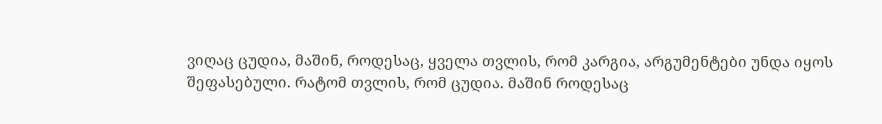ვიღაც ცუდია, მაშინ, როდესაც, ყველა თვლის, რომ კარგია, არგუმენტები უნდა იყოს შეფასებული. რატომ თვლის, რომ ცუდია. მაშინ როდესაც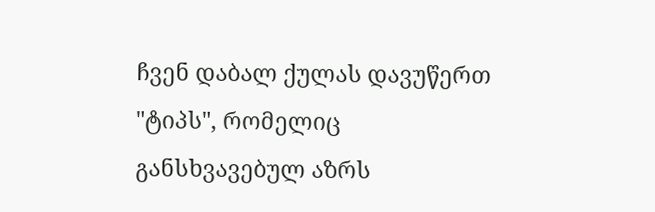ჩვენ დაბალ ქულას დავუწერთ "ტიპს", რომელიც განსხვავებულ აზრს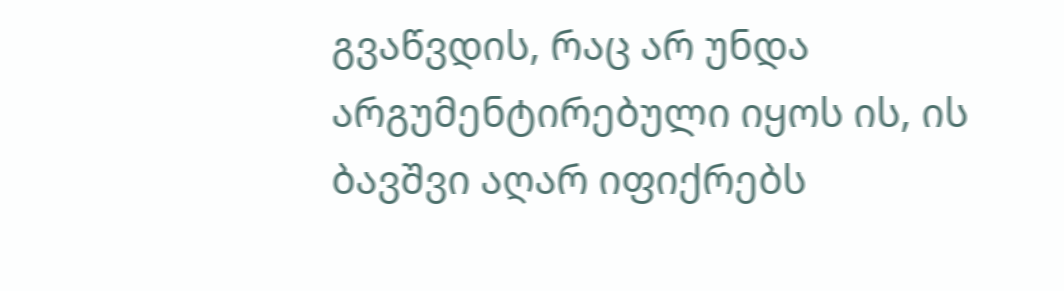გვაწვდის, რაც არ უნდა არგუმენტირებული იყოს ის, ის ბავშვი აღარ იფიქრებს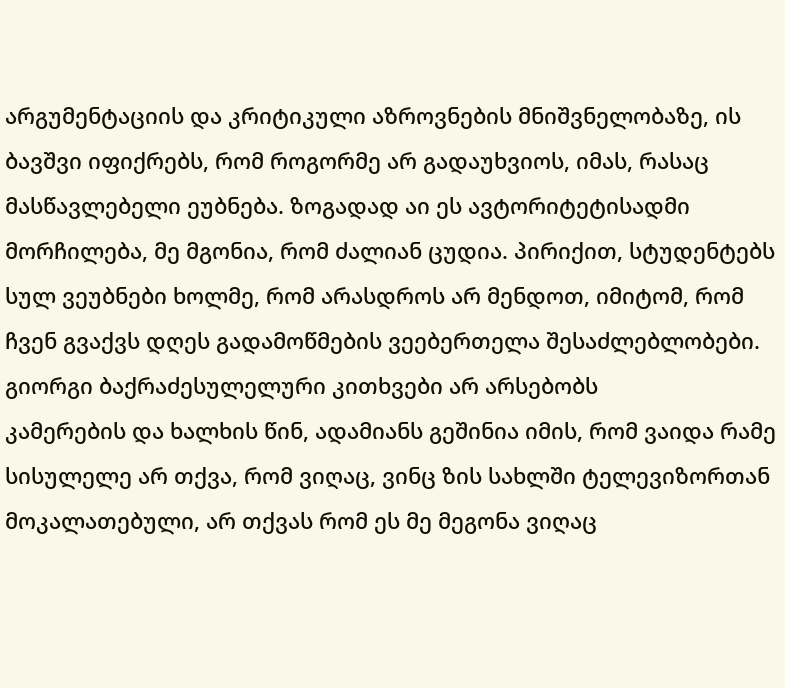არგუმენტაციის და კრიტიკული აზროვნების მნიშვნელობაზე, ის ბავშვი იფიქრებს, რომ როგორმე არ გადაუხვიოს, იმას, რასაც მასწავლებელი ეუბნება. ზოგადად აი ეს ავტორიტეტისადმი მორჩილება, მე მგონია, რომ ძალიან ცუდია. პირიქით, სტუდენტებს სულ ვეუბნები ხოლმე, რომ არასდროს არ მენდოთ, იმიტომ, რომ ჩვენ გვაქვს დღეს გადამოწმების ვეებერთელა შესაძლებლობები.
გიორგი ბაქრაძესულელური კითხვები არ არსებობს
კამერების და ხალხის წინ, ადამიანს გეშინია იმის, რომ ვაიდა რამე სისულელე არ თქვა, რომ ვიღაც, ვინც ზის სახლში ტელევიზორთან მოკალათებული, არ თქვას რომ ეს მე მეგონა ვიღაც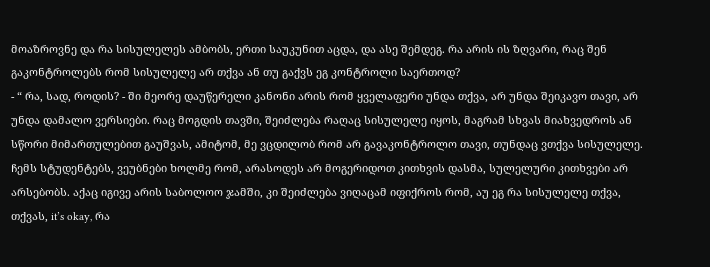მოაზროვნე და რა სისულელეს ამბობს, ერთი საუკუნით აცდა, და ასე შემდეგ. რა არის ის ზღვარი, რაც შენ გაკონტროლებს რომ სისულელე არ თქვა ან თუ გაქვს ეგ კონტროლი საერთოდ?
- “ რა, სად, როდის? - ში მეორე დაუწერელი კანონი არის რომ ყველაფერი უნდა თქვა, არ უნდა შეიკავო თავი, არ უნდა დამალო ვერსიები. რაც მოგდის თავში, შეიძლება რაღაც სისულელე იყოს, მაგრამ სხვას მიახვედროს ან სწორი მიმართულებით გაუშვას, ამიტომ, მე ვცდილობ რომ არ გავაკონტროლო თავი, თუნდაც ვთქვა სისულელე. ჩემს სტუდენტებს, ვეუბნები ხოლმე რომ, არასოდეს არ მოგერიდოთ კითხვის დასმა, სულელური კითხვები არ არსებობს. აქაც იგივე არის საბოლოო ჯამში, კი შეიძლება ვიღაცამ იფიქროს რომ, აუ ეგ რა სისულელე თქვა, თქვას, it’s okay, რა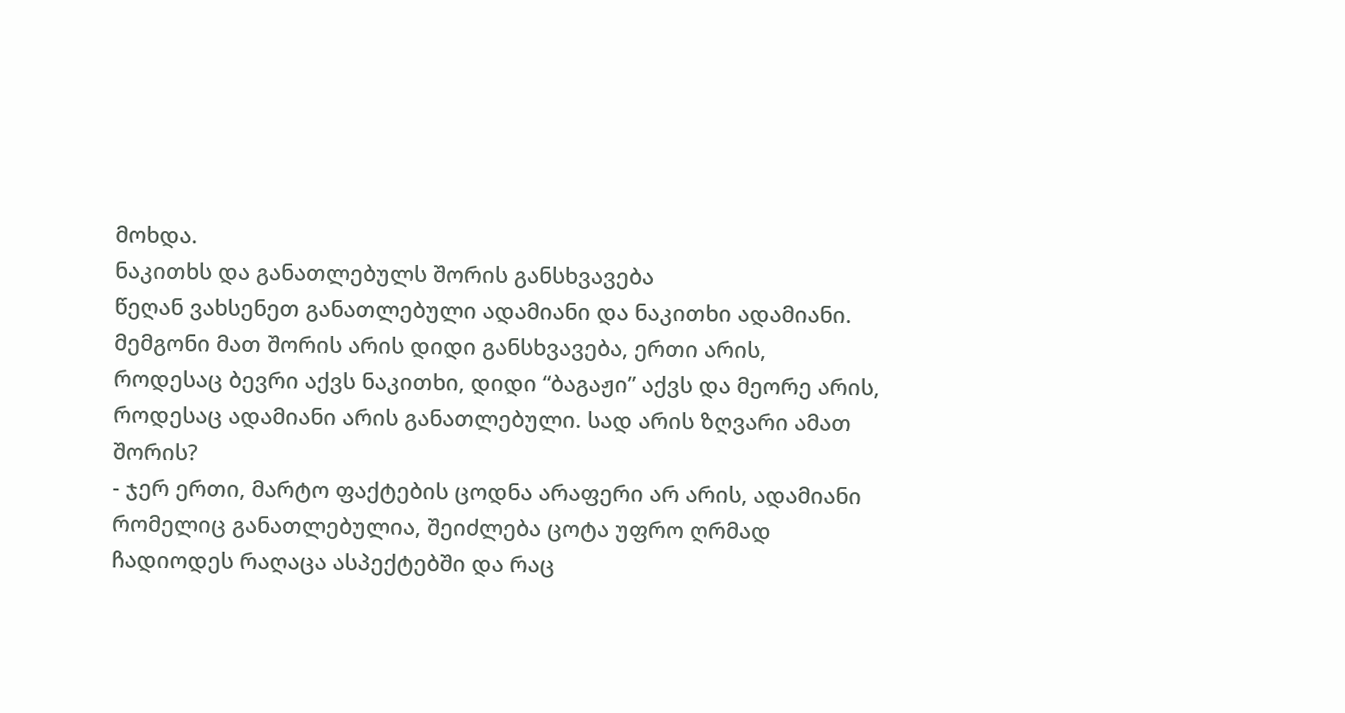მოხდა.
ნაკითხს და განათლებულს შორის განსხვავება
წეღან ვახსენეთ განათლებული ადამიანი და ნაკითხი ადამიანი. მემგონი მათ შორის არის დიდი განსხვავება, ერთი არის, როდესაც ბევრი აქვს ნაკითხი, დიდი “ბაგაჟი” აქვს და მეორე არის, როდესაც ადამიანი არის განათლებული. სად არის ზღვარი ამათ შორის?
- ჯერ ერთი, მარტო ფაქტების ცოდნა არაფერი არ არის, ადამიანი რომელიც განათლებულია, შეიძლება ცოტა უფრო ღრმად ჩადიოდეს რაღაცა ასპექტებში და რაც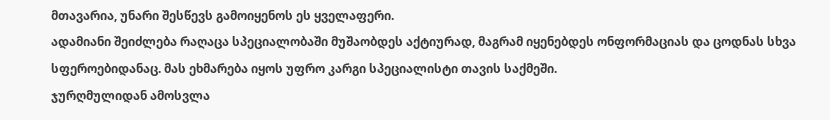მთავარია, უნარი შესწევს გამოიყენოს ეს ყველაფერი.
ადამიანი შეიძლება რაღაცა სპეციალობაში მუშაობდეს აქტიურად, მაგრამ იყენებდეს ონფორმაციას და ცოდნას სხვა სფეროებიდანაც. მას ეხმარება იყოს უფრო კარგი სპეციალისტი თავის საქმეში.
ჯურღმულიდან ამოსვლა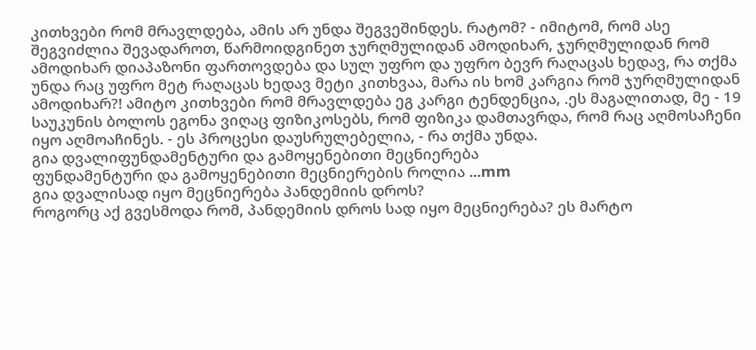კითხვები რომ მრავლდება, ამის არ უნდა შეგვეშინდეს. რატომ? - იმიტომ, რომ ასე შეგვიძლია შევადაროთ, წარმოიდგინეთ ჯურღმულიდან ამოდიხარ, ჯურღმულიდან რომ ამოდიხარ დიაპაზონი ფართოვდება და სულ უფრო და უფრო ბევრ რაღაცას ხედავ, რა თქმა უნდა რაც უფრო მეტ რაღაცას ხედავ მეტი კითხვაა, მარა ის ხომ კარგია რომ ჯურღმულიდან ამოდიხარ?! ამიტო კითხვები რომ მრავლდება ეგ კარგი ტენდენცია, .ეს მაგალითად, მე - 19 საუკუნის ბოლოს ეგონა ვიღაც ფიზიკოსებს, რომ ფიზიკა დამთავრდა, რომ რაც აღმოსაჩენი იყო აღმოაჩინეს. - ეს პროცესი დაუსრულებელია, - რა თქმა უნდა.
გია დვალიფუნდამენტური და გამოყენებითი მეცნიერება
ფუნდამენტური და გამოყენებითი მეცნიერების როლია ...mm
გია დვალისად იყო მეცნიერება პანდემიის დროს?
როგორც აქ გვესმოდა რომ, პანდემიის დროს სად იყო მეცნიერება? ეს მარტო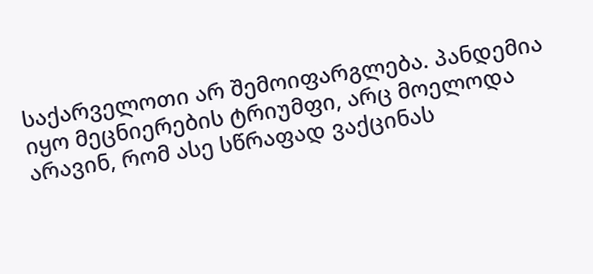საქარველოთი არ შემოიფარგლება. პანდემია იყო მეცნიერების ტრიუმფი, არც მოელოდა არავინ, რომ ასე სწრაფად ვაქცინას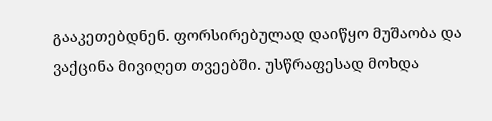გააკეთებდნენ. ფორსირებულად დაიწყო მუშაობა და ვაქცინა მივიღეთ თვეებში. უსწრაფესად მოხდა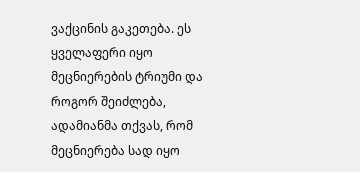ვაქცინის გაკეთება. ეს ყველაფერი იყო მეცნიერების ტრიუმი და როგორ შეიძლება, ადამიანმა თქვას, რომ მეცნიერება სად იყო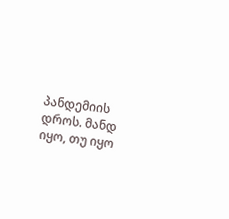პანდემიის დროს. მანდ იყო, თუ იყო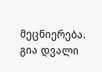მეცნიერება.
გია დვალი